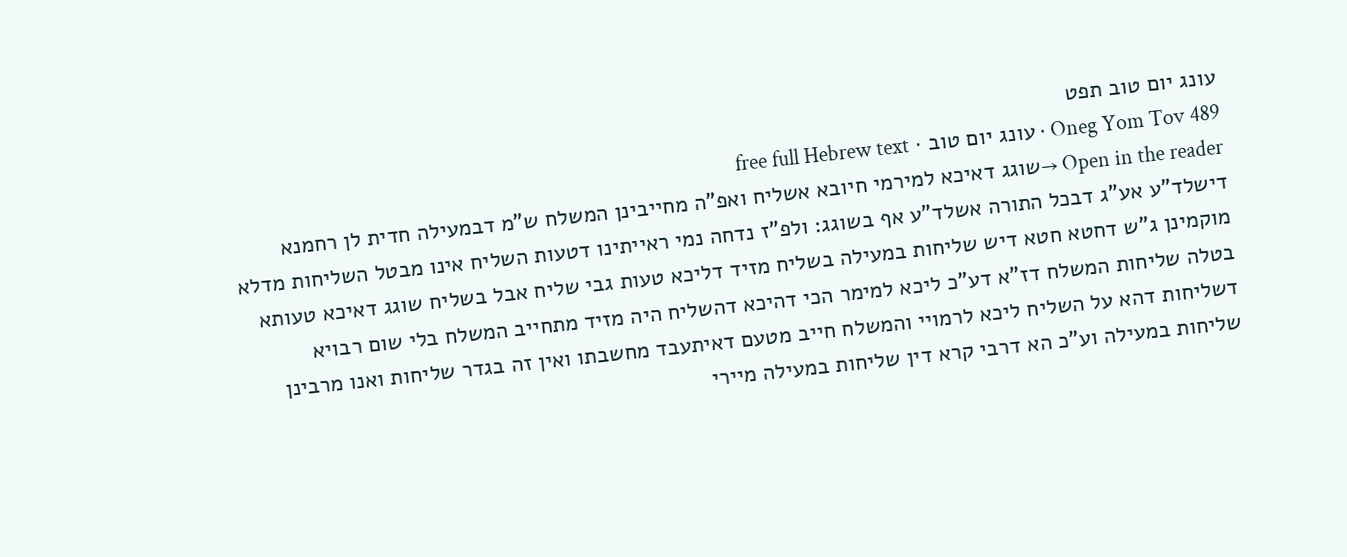עונג יום טוב תפט
Oneg Yom Tov 489 · עונג יום טוב · free full Hebrew text
Open in the reader →שוגג דאיכא למירמי חיובא אשליח ואפ"ה מחייבינן המשלח ש"מ דבמעילה חדית לן רחמנא דישלד"ע אע"ג דבכל התורה אשלד"ע אף בשוגג: ולפ"ז נדחה נמי ראייתינו דטעות השליח אינו מבטל השליחות מדלא מוקמינן ג"ש דחטא חטא דיש שליחות במעילה בשליח מזיד דליכא טעות גבי שליח אבל בשליח שוגג דאיכא טעותא בטלה שליחות המשלח דז"א דע"כ ליכא למימר הכי דהיכא דהשליח היה מזיד מתחייב המשלח בלי שום רבויא דשליחות דהא על השליח ליכא לרמויי והמשלח חייב מטעם דאיתעבד מחשבתו ואין זה בגדר שליחות ואנו מרבינן שליחות במעילה וע"כ הא דרבי קרא דין שליחות במעילה מיירי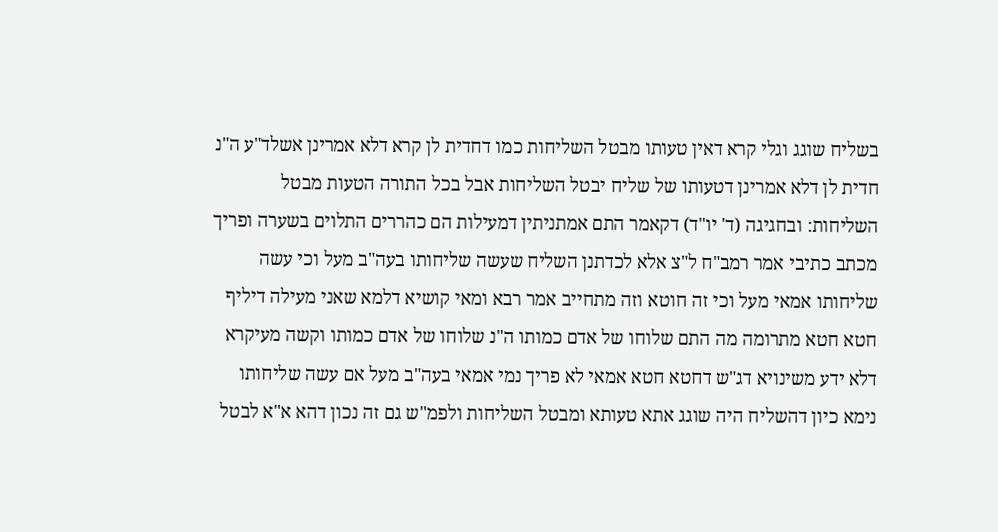בשליח שוגג וגלי קרא דאין טעותו מבטל השליחות כמו דחדית לן קרא דלא אמרינן אשלד"ע ה"נ חדית לן דלא אמרינן דטעותו של שליח יבטל השליחות אבל בכל התורה הטעות מבטל השליחות: ובחגיגה (ד' יו"ד) דקאמר התם אמתניתין דמעילות הם כהררים התלוים בשערה ופריך מכתב כתיבי אמר רמב"ח ל"צ אלא לכדתנן השליח שעשה שליחותו בעה"ב מעל וכי עשה שליחותו אמאי מעל וכי זה חוטא וזה מתחייב אמר רבא ומאי קושיא דלמא שאני מעילה דיליף חטא חטא מתרומה מה התם שלוחו של אדם כמותו ה"נ שלוחו של אדם כמותו וקשה מעיקרא דלא ידע משינויא דג"ש דחטא חטא אמאי לא פריך נמי אמאי בעה"ב מעל אם עשה שליחותו נימא כיון דהשליח היה שוגג אתא טעותא ומבטל השליחות ולפמ"ש גם זה נכון דהא א"א לבטל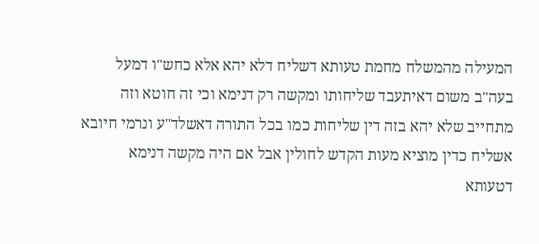המעילה מהמשלח מחמת טעותא דשליח דלא יהא אלא כחש"ו דמעל בעה"ב משום דאיתעבד שליחותו ומקשה רק דנימא וכי זה חוטא וזה מתחייב שלא יהא בזה דין שליחות כמו בכל התורה דאשלד"ע ונרמי חיובא אשליח כדין מוציא מעות הקדש לחולין אבל אם היה מקשה דנימא דטעותא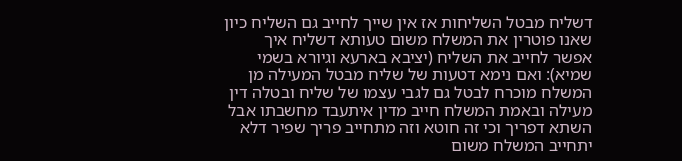דשליח מבטל השליחות אז אין שייך לחייב גם השליח כיון שאנו פוטרין את המשלח משום טעותא דשליח איך אפשר לחייב את השליח (יציבא בארעא וגיורא בשמי שמיא): ואם נימא דטעות של שליח מבטל המעילה מן המשלח מוכרח לבטל גם לגבי עצמו של שליח ובטלה דין מעילה ובאמת המשלח חייב מדין איתעבד מחשבתו אבל השתא דפריך וכי זה חוטא וזה מתחייב פריך שפיר דלא יתחייב המשלח משום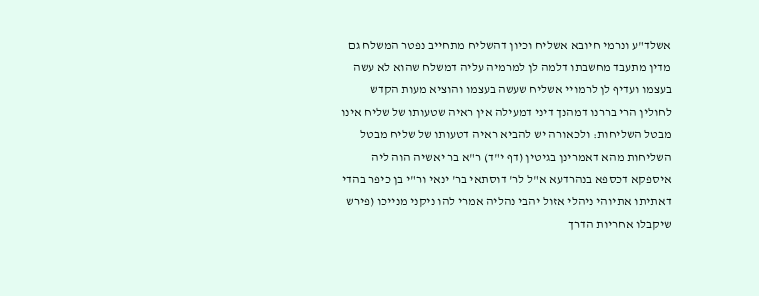אשלד"ע ונרמי חיובא אשליח וכיון דהשליח מתחייב נפטר המשלח גם מדין מתעבד מחשבתו דלמה לן למרמיה עליה דמשלח שהוא לא עשה בעצמו ועדיף לן לרמויי אשליח שעשה בעצמו והוציא מעות הקדש לחולין הרי בררנו דמהנך דיני דמעילה אין ראיה שטעותו של שליח אינו מבטל השליחות: ולכאורה יש להביא ראיה דטעותו של שליח מבטל השליחות מהא דאמרינן בגיטין (דף י"ד) ר"א בר יאשיה הוה ליה איספקא דכספא בנהרדעא א"ל לר' דוסתאי בר' ינאי ור"י בן כיפר בהדי דאתיתו אתיוהי ניהלי אזול יהבי נהליה אמרי להו ניקני מנייכו (פירש שיקבלו אחריות הדרך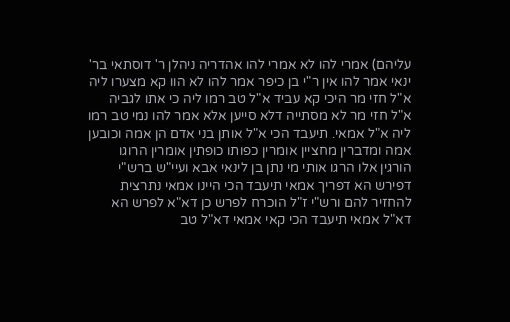עליהם) אמרי להו לא אמרי להו אהדריה ניהלן ר' דוסתאי בר' ינאי אמר להו אין ר"י בן כיפר אמר להו לא הוו קא מצערו ליה א"ל חזי מר היכי קא עביד א"ל טב רמו ליה כי אתו לגביה א"ל חזי מר לא מסתייה דלא סייען אלא אמר להו נמי טב רמו ליה א"ל אמאי. תיעבד הכי א"ל אותן בני אדם הן אמה וכובען אמה ומדברין מחציין אומרין כפותו כופתין אומרין הרוגו הורגין אלו הרגו אותי מי נתן בן לינאי אבא ועיי"ש ברש"י דפירש הא דפריך אמאי תיעבד הכי היינו אמאי נתרצית להחזיר להם ורש"י ז"ל הוכרח לפרש כן דא"א לפרש הא דא"ל אמאי תיעבד הכי קאי אמאי דא"ל טב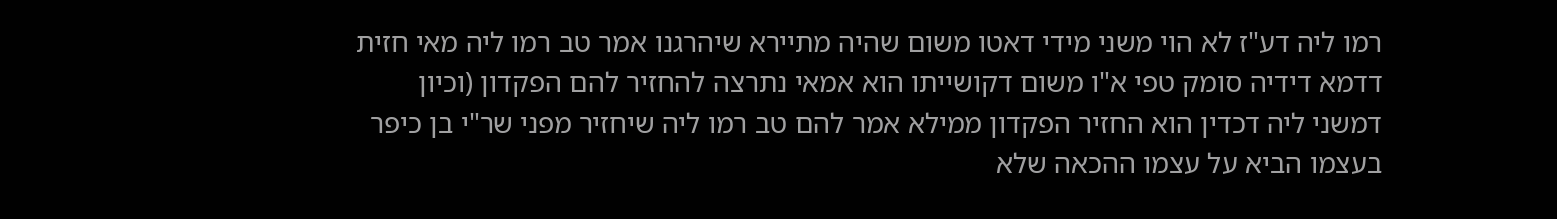רמו ליה דע"ז לא הוי משני מידי דאטו משום שהיה מתיירא שיהרגנו אמר טב רמו ליה מאי חזית דדמא דידיה סומק טפי א"ו משום דקושייתו הוא אמאי נתרצה להחזיר להם הפקדון (וכיון דמשני ליה דכדין הוא החזיר הפקדון ממילא אמר להם טב רמו ליה שיחזיר מפני שר"י בן כיפר בעצמו הביא על עצמו ההכאה שלא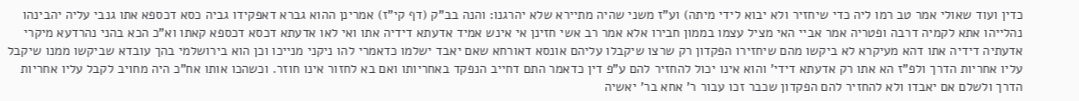כדין ועוד שאולי אמר טב רמו ליה כדי שיחזיר ולא יבוא לידי מיתה) וע"ז משני שהיה מתיירא שלא יהרגנו: והנה בב"ק (דף קי"ז) אמרינן ההוא גברא דאפקידו גביה כסא דכספא אתו גנבי עליה יהבינהו נהלייהו אתא לקמיה דרבה ופטריה אמר אביי האי מציל עצמו בממון חבירו אלא אמר רב אשי חזינן אי אינש אמיד אדעתא דידיה אתו ואי לאו אדעתא דכסא דכספא קאתו וא"כ הכא בהני נהרדעא מיקרי אדעתיה דידיה אתו דהא מעיקרא לא ביקשו מהם שיחזירו הפקדון רק שרצו שיקבלו עליהם אונסא דאורחא שאם יאבד ישלמו כדאמרי להו ניקני מנייכו וכן הוא בירושלמי בהך עובדא שביקשו ממנו שיקבל עליו אחריות הדרך ולפ"ז הא אתו רק אדעתא דידי' והוא אינו יכול להחזיר להם ע"פ דין כדאמר התם דחייב הנפקד באחריותו ואם בא לחזור אינו חוזר. וכשהכו אותו אח"כ היה מחויב לקבל עליו אחריות הדרך ולשלם אם יאבדו ולא להחזיר להם הפקדון שכבר זכו עבור ר' אחא בר' יאשיה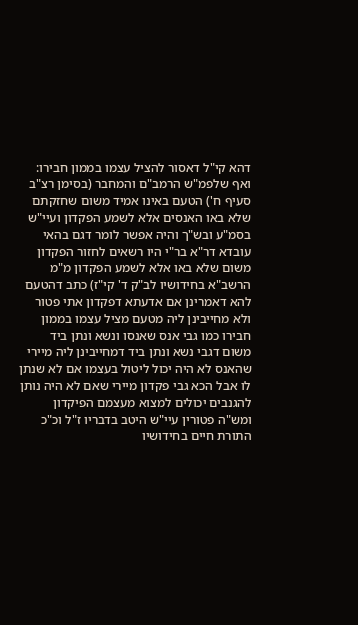דהא קי"ל דאסור להציל עצמו בממון חבירו: ואף שלפמ"ש הרמב"ם והמחבר (בסימן רצ"ב סעיף ח') הטעם באינו אמיד משום שחזקתם שלא באו האנסים אלא לשמע הפקדון ועיי"ש בסמ"ע ובש"ך והיה אפשר לומר דגם בהאי עובדא דר"א בר"י היו רשאים לחזור הפקדון משום שלא באו אלא לשמע הפקדון מ"מ הרשב"א בחידושיו לב"ק ד' קי"ז) כתב דהטעם להא דאמרינן אם אדעתא דפקדון אתי פטור ולא מחייבינן ליה מטעם מציל עצמו בממון חבירו כמו גבי אנס שאנסו ונשא ונתן ביד משום דגבי נשא ונתן ביד דמחייבינן ליה מיירי שהאנס לא היה יכול ליטול בעצמו אם לא שנתן לו אבל הכא גבי פקדון מיירי שאם לא היה נותן להגנבים יכולים למצוא מעצמם הפיקדון ומש"ה פטורין עיי"ש היטב בדבריו ז"ל וכ"כ התורת חיים בחידושיו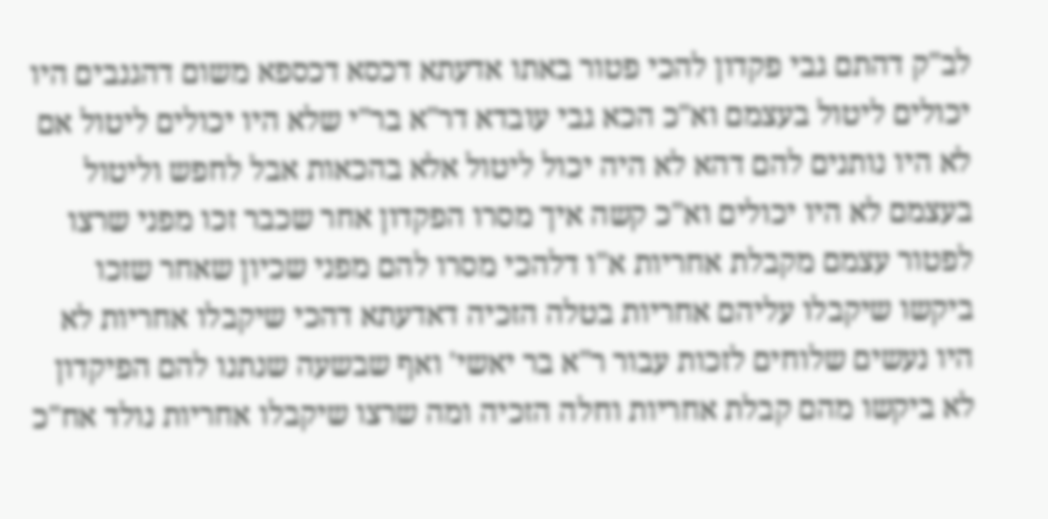לב"ק דהתם גבי פקדון להכי פטור באתו אדעתא דכסא דכספא משום דהגנבים היו יכולים ליטול בעצמם וא"כ הכא גבי עובדא דר"א בר"י שלא היו יכולים ליטול אם לא היו נותנים להם דהא לא היה יכול ליטול אלא בהכאות אבל לחפש וליטול בעצמם לא היו יכולים וא"כ קשה איך מסרו הפקדון אחר שכבר זכו מפני שרצו לפטור עצמם מקבלת אחריות א"ו דלהכי מסרו להם מפני שכיון שאחר שזכו ביקשו שיקבלו עליהם אחריות בטלה הזכיה דאדעתא דהכי שיקבלו אחריות לא היו נעשים שלוחים לזכות עבור ר"א בר יאשי' ואף שבשעה שנתנו להם הפיקדון לא ביקשו מהם קבלת אחריות וחלה הזכיה ומה שרצו שיקבלו אחריות נולד אח"כ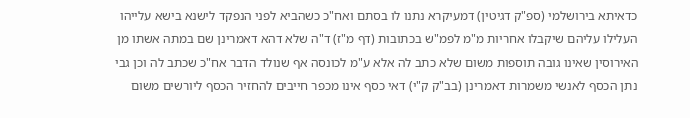כדאיתא בירושלמי (ספ"ק דגיטין) דמעיקרא נתנו לו בסתם ואח"כ כשהביא לפני הנפקד לישנא בישא עלייהו העלילו עליהם שיקבלו אחריות מ"מ לפמ"ש בכתובות (דף מ"ז) ד"ה שלא דהא דאמרינן שם במתה אשתו מן האירוסין שאינו גובה תוספות משום שלא כתב לה אלא ע"מ לכונסה אף שנולד הדבר אח"כ שכתב לה וכן גבי נתן הכסף לאנשי משמרות דאמרינן (בב"ק ק"י) דאי כסף אינו מכפר חייבים להחזיר הכסף ליורשים משום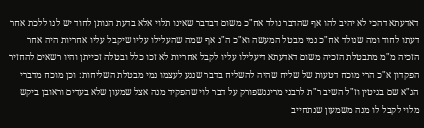דאדעתא דהכי לא יהיב להו אף שהדבר נולד אח"כ משום דבדבר שאינו תלוי אלא בדעת הנותן לחוד יש לנו ללכת אחר דעתו לחוד ומה שנולד אח"כ נמי מבטל המעשה וא"כ ה"נ אף שמה שהעלילו עליו שיקבל עליו אחריות היה אחר הזכיה מ"מ מתבטלת הזכיה משום דאדעתא דיעלילו עליו לקבל אחריות לא זכו כלל ובטלה זכייתן והיו רשאים להחזיר הפקדון א"כ הרי מוכח דטעות של שליח שהיה להשליח בדבר שנגע לעצמו נמי מבטלת השליחות: וכן מוכח מדברי הג"א שם בגיטין וז"ל השיב ר"ת לרבני מריגנשפורק על דבר לוי שהפקיד מנה אצל שמעון שלא בעדים וראובן ביקש מלוי לקבל לו מנה משמעון שנתחייב